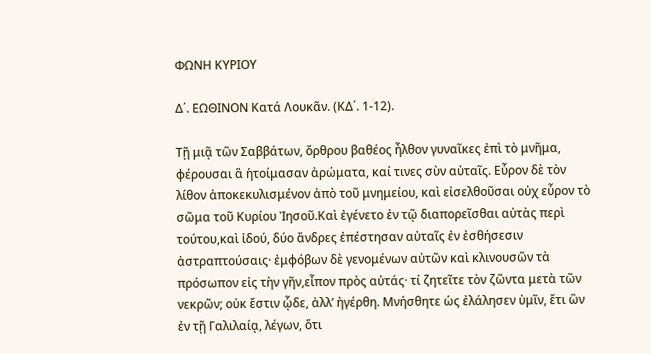ΦΩΝΗ ΚΥΡΙΟΥ

Δ΄. ΕΩΘΙΝΟΝ Κατά Λουκᾶν. (ΚΔ΄. 1-12).

Τῇ μιᾷ τῶν Σαββάτων, ὄρθρου βαθέος ἦλθον γυναῖκες ἐπὶ τὸ μνῆμα, φέρουσαι ἃ ἡτοίμασαν ἀρώματα, καί τινες σὺν αὐταῖς. Εὗρον δὲ τὸν λίθον ἀποκεκυλισμένον ἀπὸ τοῦ μνημείου, καὶ εἰσελθοῦσαι οὐχ εὗρον τὸ σῶμα τοῦ Κυρίου Ἰησοῦ.Καὶ ἐγένετο ἐν τῷ διαπορεῖσθαι αὐτὰς περὶ τούτου,καὶ ἰδού, δύο ἄνδρες ἐπέστησαν αὐταῖς ἐν ἐσθήσεσιν ἀστραπτούσαις· ἐμφόβων δὲ γενομένων αὐτῶν καὶ κλινουσῶν τὰ πρόσωπον εἰς τὴν γῆν,εἶπον πρὸς αὐτάς· τί ζητεῖτε τὸν ζῶντα μετὰ τῶν νεκρῶν; οὐκ ἔστιν ᾧδε, ἀλλ’ ἠγέρθη. Μνήσθητε ὡς ἐλάλησεν ὑμῖν, ἔτι ὢν ἐν τῇ Γαλιλαίᾳ, λέγων, ὅτι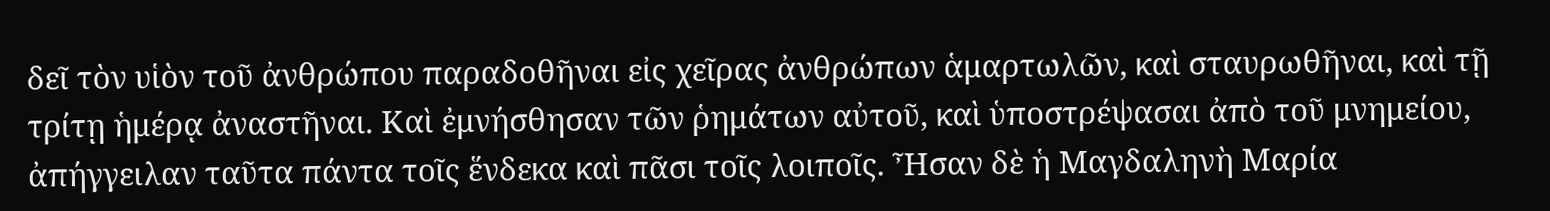δεῖ τὸν υἱὸν τοῦ ἀνθρώπου παραδοθῆναι εἰς χεῖρας ἀνθρώπων ἁμαρτωλῶν, καὶ σταυρωθῆναι, καὶ τῇ τρίτῃ ἡμέρᾳ ἀναστῆναι. Καὶ ἐμνήσθησαν τῶν ῥημάτων αὐτοῦ, καὶ ὑποστρέψασαι ἀπὸ τοῦ μνημείου, ἀπήγγειλαν ταῦτα πάντα τοῖς ἕνδεκα καὶ πᾶσι τοῖς λοιποῖς. Ἦσαν δὲ ἡ Μαγδαληνὴ Μαρία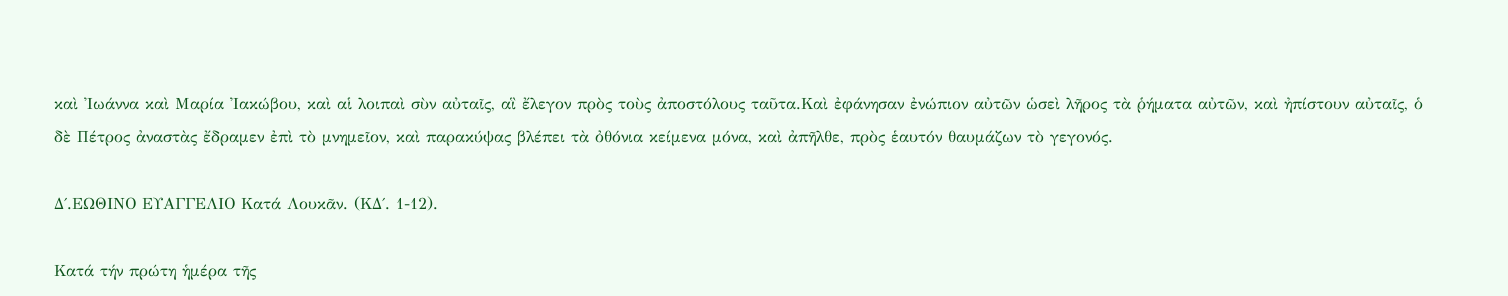καὶ Ἰωάννα καὶ Μαρία Ἰακώβου, καὶ αἱ λοιπαὶ σὺν αὐταῖς, αἳ ἔλεγον πρὸς τοὺς ἀποστόλους ταῦτα.Καὶ ἐφάνησαν ἐνώπιον αὐτῶν ὡσεὶ λῆρος τὰ ῥήματα αὐτῶν, καὶ ἠπίστουν αὐταῖς, ὁ δὲ Πέτρος ἀναστὰς ἔδραμεν ἐπὶ τὸ μνημεῖον, καὶ παρακύψας βλέπει τὰ ὀθόνια κείμενα μόνα, καὶ ἀπῆλθε, πρὸς ἑαυτόν θαυμάζων τὸ γεγονός.

Δ΄.ΕΩΘΙΝΟ ΕΥΑΓΓΕΛΙΟ Κατά Λουκᾶν. (ΚΔ΄. 1-12).

Κατά τήν πρώτη ἡμέρα τῆς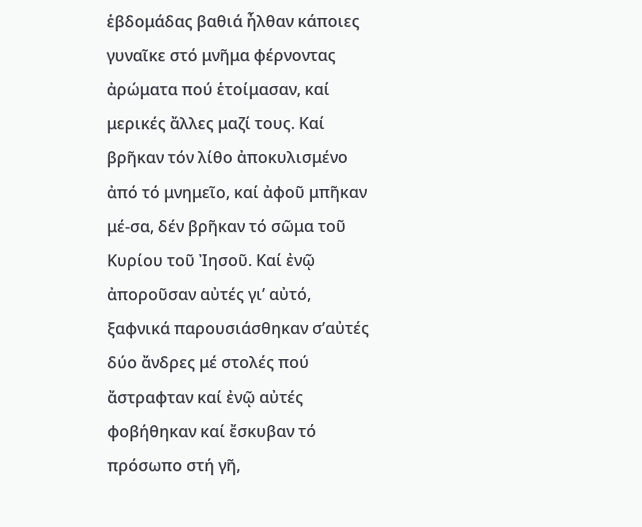ἑβδομάδας βαθιά ἦλθαν κάποιες γυναῖκε στό μνῆμα φέρνοντας ἀρώματα πού ἑτοίμασαν, καί μερικές ἄλλες μαζί τους. Καί βρῆκαν τόν λίθο ἀποκυλισμένο ἀπό τό μνημεῖο, καί ἀφοῦ μπῆκαν μέ-σα, δέν βρῆκαν τό σῶμα τοῦ Κυρίου τοῦ Ἰησοῦ. Καί ἐνῷ ἀποροῦσαν αὐτές γι’ αὐτό, ξαφνικά παρουσιάσθηκαν σ’αὐτές δύο ἄνδρες μέ στολές πού ἄστραφταν καί ἐνῷ αὐτές φοβήθηκαν καί ἔσκυβαν τό πρόσωπο στή γῆ,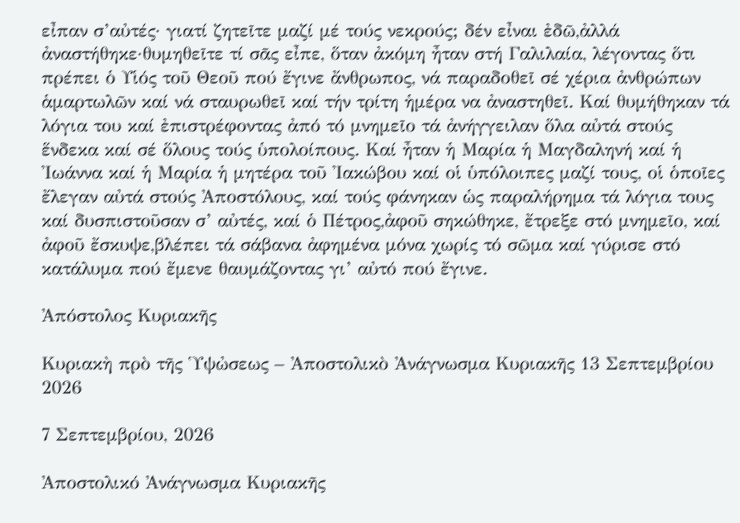εἶπαν σ’αὐτές· γιατί ζητεῖτε μαζί μέ τούς νεκρούς; δέν εἶναι ἐδῶ,ἀλλά ἀναστήθηκε·θυμηθεῖτε τί σᾶς εἶπε, ὅταν ἀκόμη ἦταν στή Γαλιλαία, λέγοντας ὅτι πρέπει ὁ Υἱός τοῦ Θεοῦ πού ἔγινε ἄνθρωπος, νά παραδοθεῖ σέ χέρια ἀνθρώπων ἁμαρτωλῶν καί νά σταυρωθεῖ καί τήν τρίτη ἡμέρα να ἀναστηθεῖ. Καί θυμήθηκαν τά λόγια του καί ἐπιστρέφοντας ἀπό τό μνημεῖο τά ἀνήγγειλαν ὅλα αὐτά στούς ἕνδεκα καί σέ ὅλους τούς ὑπολοίπους. Καί ἦταν ἡ Μαρία ἡ Μαγδαληνή καί ἡ Ἰωάννα καί ἡ Μαρία ἡ μητέρα τοῦ Ἰακώβου καί οἱ ὑπόλοιπες μαζί τους, οἱ ὁποῖες ἔλεγαν αὐτά στούς Ἀποστόλους, καί τούς φάνηκαν ὡς παραλήρημα τά λόγια τους καί δυσπιστοῦσαν σ’ αὐτές, καί ὁ Πέτρος,ἀφοῦ σηκώθηκε, ἔτρεξε στό μνημεῖο, καί ἀφοῦ ἔσκυψε,βλέπει τά σάβανα ἀφημένα μόνα χωρίς τό σῶμα καί γύρισε στό κατάλυμα πού ἔμενε θαυμάζοντας γι’ αὐτό πού ἔγινε.

Ἀπόστολος Κυριακῆς

Κυριακὴ πρὸ τῆς Ὑψὠσεως – Ἀποστολικὸ Ἀνάγνωσμα Κυριακῆς 13 Σεπτεμβρίου 2026

7 Σεπτεμβρίου, 2026

Ἀποστολικό Ἀνάγνωσμα Κυριακῆς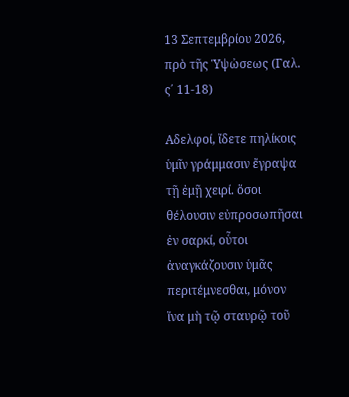13 Σεπτεμβρίου 2026, πρὸ τῆς Ὑψὠσεως (Γαλ. ς΄ 11-18)

Αδελφοί, ἴδετε πηλίκοις ὑμῖν γράμμασιν ἔγραψα τῇ ἐμῇ χειρί. ὅσοι θέλουσιν εὐπροσωπῆσαι ἐν σαρκί, οὗτοι ἀναγκάζουσιν ὑμᾶς περιτέμνεσθαι, μόνον ἵνα μὴ τῷ σταυρῷ τοῦ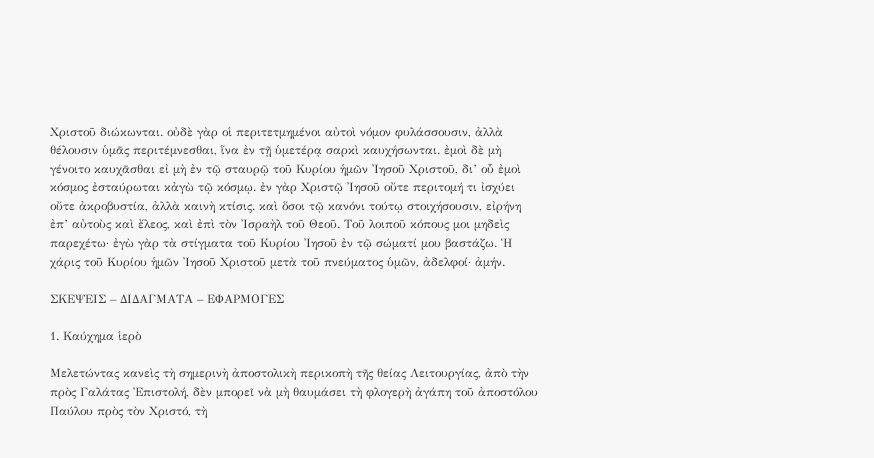Χριστοῦ διώκωνται. οὐδὲ γὰρ οἱ περιτετμημένοι αὐτοὶ νόμον φυλάσσουσιν, ἀλλὰ θέλουσιν ὑμᾶς περιτέμνεσθαι, ἵνα ἐν τῇ ὑμετέρᾳ σαρκὶ καυχήσωνται. ἐμοὶ δὲ μὴ γένοιτο καυχᾶσθαι εἰ μὴ ἐν τῷ σταυρῷ τοῦ Κυρίου ἡμῶν Ἰησοῦ Χριστοῦ, δι’ οὗ ἐμοὶ κόσμος ἐσταύρωται κἀγὼ τῷ κόσμῳ. ἐν γὰρ Χριστῷ Ἰησοῦ οὔτε περιτομή τι ἰσχύει οὔτε ἀκροβυστία, ἀλλὰ καινὴ κτίσις. καὶ ὅσοι τῷ κανόνι τούτῳ στοιχήσουσιν, εἰρήνη ἐπ’ αὐτοὺς καὶ ἔλεος, καὶ ἐπὶ τὸν Ἰσραὴλ τοῦ Θεοῦ. Τοῦ λοιποῦ κόπους μοι μηδεὶς παρεχέτω· ἐγὼ γὰρ τὰ στίγματα τοῦ Κυρίου Ἰησοῦ ἐν τῷ σώματί μου βαστάζω. Ἡ χάρις τοῦ Κυρίου ἡμῶν Ἰησοῦ Χριστοῦ μετὰ τοῦ πνεύματος ὑμῶν, ἀδελφοί· ἀμήν.

ΣΚΕΨΕΙΣ – ΔΙΔΑΓΜΑΤΑ – ΕΦΑΡΜΟΓΕΣ

1. Καύχημα ἱερὸ

Μελετώντας κανεὶς τὴ σημερινὴ ἀποστολικὴ περικοπὴ τῆς θείας Λειτουργίας, ἀπὸ τὴν πρὸς Γαλάτας Ἐπιστολή, δὲν μπορεῖ νὰ μὴ θαυμάσει τὴ φλογερὴ ἀγάπη τοῦ ἀποστόλου Παύλου πρὸς τὸν Χριστό, τὴ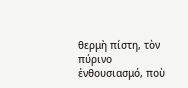θερμὴ πίστη, τὸν πύρινο ἐνθουσιασμό, ποὺ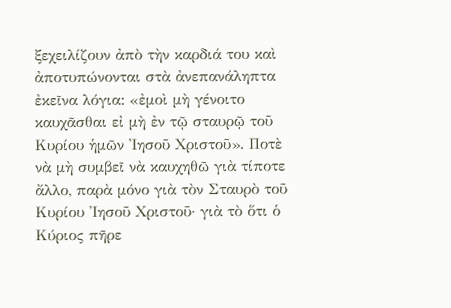ξεχειλίζουν ἀπὸ τὴν καρδιά του καὶ ἀποτυπώνονται στὰ ἀνεπανάληπτα ἐκεῖνα λόγια: «ἐμοὶ μὴ γένοιτο καυχᾶσθαι εἰ μὴ ἐν τῷ σταυρῷ τοῦ Κυρίου ἡμῶν Ἰησοῦ Χριστοῦ». Ποτὲ νὰ μὴ συμβεῖ νὰ καυχηθῶ γιὰ τίποτε ἄλλο, παρὰ μόνο γιὰ τὸν Σταυρὸ τοῦ Κυρίου Ἰησοῦ Χριστοῦ· γιὰ τὸ ὅτι ὁ Κύριος πῆρε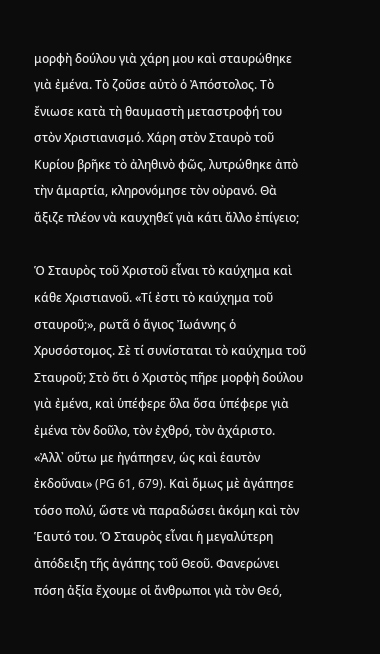μορφὴ δούλου γιὰ χάρη μου καὶ σταυρώθηκε γιὰ ἐμένα. Τὸ ζοῦσε αὐτὸ ὁ Ἀπόστολος. Τὸ ἔνιωσε κατὰ τὴ θαυμαστὴ μεταστροφή του στὸν Χριστιανισμό. Χάρη στὸν Σταυρὸ τοῦ Κυρίου βρῆκε τὸ ἀληθινὸ φῶς, λυτρώθηκε ἀπὸ τὴν ἁμαρτία, κληρονόμησε τὸν οὐρανό. Θὰ ἄξιζε πλέον νὰ καυχηθεῖ γιὰ κάτι ἄλλο ἐπίγειο;

Ὁ Σταυρὸς τοῦ Χριστοῦ εἶναι τὸ καύχημα καὶ κάθε Χριστιανοῦ. «Τί ἐστι τὸ καύχημα τοῦ σταυροῦ;», ρωτᾶ ὁ ἅγιος Ἰωάννης ὁ Χρυσόστομος. Σὲ τί συνίσταται τὸ καύχημα τοῦ Σταυροῦ; Στὸ ὅτι ὁ Χριστὸς πῆρε μορφὴ δούλου γιὰ ἐμένα, καὶ ὑπέφερε ὅλα ὅσα ὑπέφερε γιὰ ἐμένα τὸν δοῦλο, τὸν ἐχθρό, τὸν ἀχάριστο. «Ἀλλ᾿ οὕτω με ἠγάπησεν, ὡς καὶ ἑαυτὸν ἐκδοῦναι» (PG 61, 679). Καὶ ὅμως μὲ ἀγάπησε τόσο πολύ, ὥστε νὰ παραδώσει ἀκόμη καὶ τὸν Ἑαυτό του. Ὁ Σταυρὸς εἶναι ἡ μεγαλύτερη ἀπόδειξη τῆς ἀγάπης τοῦ Θεοῦ. Φανερώνει πόση ἀξία ἔχουμε οἱ ἄνθρωποι γιὰ τὸν Θεό,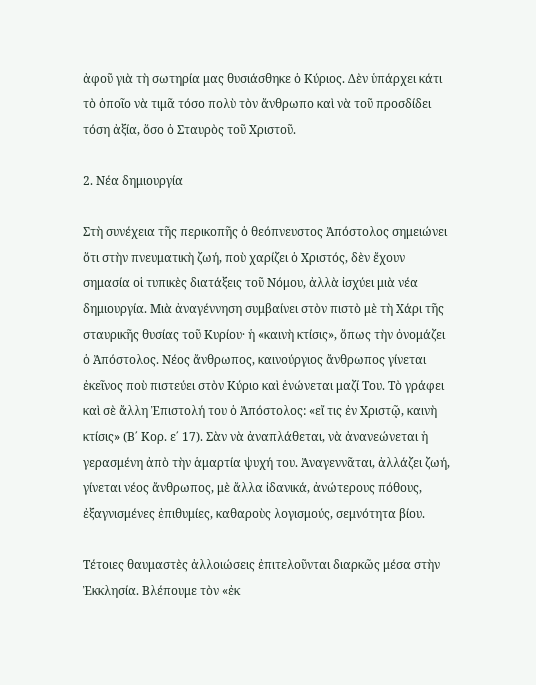ἀφοῦ γιὰ τὴ σωτηρία μας θυσιάσθηκε ὁ Κύριος. Δὲν ὑπάρχει κάτι τὸ ὁποῖο νὰ τιμᾶ τόσο πολὺ τὸν ἄνθρωπο καὶ νὰ τοῦ προσδίδει τόση ἀξία, ὅσο ὁ Σταυρὸς τοῦ Χριστοῦ.

2. Νέα δημιουργία

Στὴ συνέχεια τῆς περικοπῆς ὁ θεόπνευστος Ἀπόστολος σημειώνει ὅτι στὴν πνευματικὴ ζωή, ποὺ χαρίζει ὁ Χριστός, δὲν ἔχουν σημασία οἱ τυπικὲς διατάξεις τοῦ Νόμου, ἀλλὰ ἰσχύει μιὰ νέα δημιουργία. Μιὰ ἀναγέννηση συμβαίνει στὸν πιστὸ μὲ τὴ Χάρι τῆς σταυρικῆς θυσίας τοῦ Κυρίου· ἡ «καινὴ κτίσις», ὅπως τὴν ὀνομάζει ὁ Ἀπόστολος. Νέος ἄνθρωπος, καινούργιος ἄνθρωπος γίνεται ἐκεῖνος ποὺ πιστεύει στὸν Κύριο καὶ ἑνώνεται μαζί Του. Τὸ γράφει καὶ σὲ ἄλλη Ἐπιστολή του ὁ Ἀπόστολος: «εἴ τις ἐν Χριστῷ, καινὴ κτίσις» (Β΄ Κορ. ε΄ 17). Σὰν νὰ ἀναπλάθεται, νὰ ἀνανεώνεται ἡ γερασμένη ἀπὸ τὴν ἁμαρτία ψυχή του. Ἀναγεννᾶται, ἀλλάζει ζωή, γίνεται νέος ἄνθρωπος, μὲ ἄλλα ἰδανικά, ἀνώτερους πόθους, ἐξαγνισμένες ἐπιθυμίες, καθαροὺς λογισμούς, σεμνότητα βίου.

Τέτοιες θαυμαστὲς ἀλλοιώσεις ἐπιτελοῦνται διαρκῶς μέσα στὴν Ἐκκλησία. Βλέπουμε τὸν «ἐκ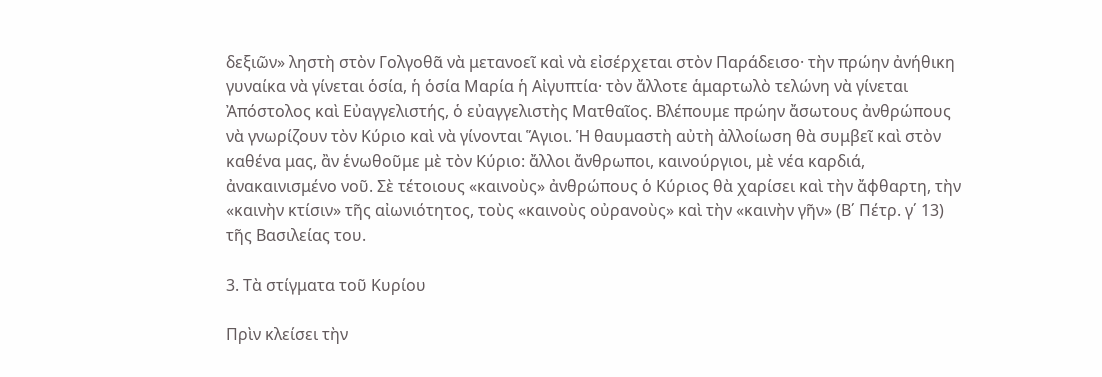δεξιῶν» ληστὴ στὸν Γολγοθᾶ νὰ μετανοεῖ καὶ νὰ εἰσέρχεται στὸν Παράδεισο· τὴν πρώην ἀνήθικη γυναίκα νὰ γίνεται ὁσία, ἡ ὁσία Μαρία ἡ Αἰγυπτία· τὸν ἄλλοτε ἁμαρτωλὸ τελώνη νὰ γίνεται Ἀπόστολος καὶ Εὐαγγελιστής, ὁ εὐαγγελιστὴς Ματθαῖος. Βλέπουμε πρώην ἄσωτους ἀνθρώπους νὰ γνωρίζουν τὸν Κύριο καὶ νὰ γίνονται Ἅγιοι. Ἡ θαυμαστὴ αὐτὴ ἀλλοίωση θὰ συμβεῖ καὶ στὸν καθένα μας, ἂν ἑνωθοῦμε μὲ τὸν Κύριο: ἄλλοι ἄνθρωποι, καινούργιοι, μὲ νέα καρδιά, ἀνακαινισμένο νοῦ. Σὲ τέτοιους «καινοὺς» ἀνθρώπους ὁ Κύριος θὰ χαρίσει καὶ τὴν ἄφθαρτη, τὴν «καινὴν κτίσιν» τῆς αἰωνιότητος, τοὺς «καινοὺς οὐρανοὺς» καὶ τὴν «καινὴν γῆν» (Β΄ Πέτρ. γ΄ 13) τῆς Βασιλείας του.

3. Τὰ στίγματα τοῦ Κυρίου

Πρὶν κλείσει τὴν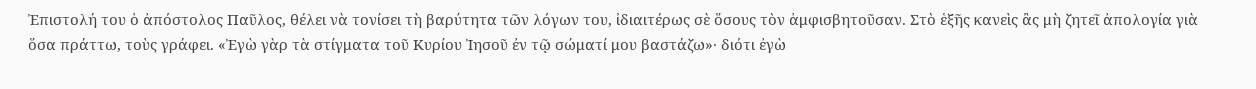Ἐπιστολή του ὁ ἀπόστολος Παῦλος, θέλει νὰ τονίσει τὴ βαρύτητα τῶν λόγων του, ἰδιαιτέρως σὲ ὅσους τὸν ἀμφισβητοῦσαν. Στὸ ἑξῆς κανεὶς ἂς μὴ ζητεῖ ἀπολογία γιὰ ὅσα πράττω, τοὺς γράφει. «Ἐγὼ γὰρ τὰ στίγματα τοῦ Κυρίου Ἰησοῦ ἐν τῷ σώματί μου βαστάζω»· διότι ἐγὼ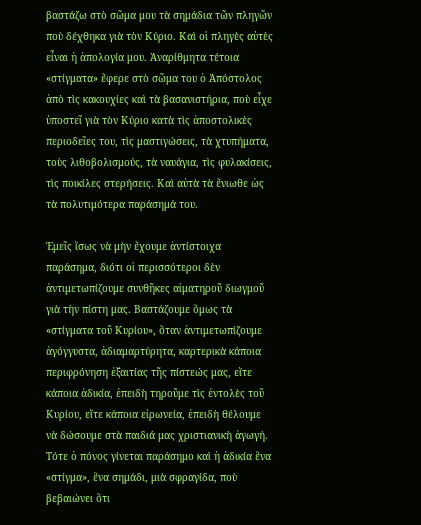βαστάζω στὸ σῶμα μου τὰ σημάδια τῶν πληγῶν ποὺ δέχθηκα γιὰ τὸν Κύριο. Καὶ οἱ πληγὲς αὐτὲς εἶναι ἡ ἀπολογία μου. Ἀναρίθμητα τέτοια «στίγματα» ἔφερε στὸ σῶμα του ὁ Ἀπόστολος ἀπὸ τὶς κακουχίες καὶ τὰ βασανιστήρια, ποὺ εἶχε ὑποστεῖ γιὰ τὸν Κύριο κατὰ τὶς ἀποστολικὲς περιοδεῖες του, τὶς μαστιγώσεις, τὰ χτυπήματα, τοὺς λιθοβολισμούς, τὰ ναυάγια, τὶς φυλακίσεις, τὶς ποικίλες στερήσεις. Καὶ αὐτὰ τὰ ἔνιωθε ὡς τὰ πολυτιμότερα παράσημά του.

Ἐμεῖς ἴσως νὰ μὴν ἔχουμε ἀντίστοιχα παράσημα, διότι οἱ περισσότεροι δὲν ἀντιμετωπίζουμε συνθῆκες αἱματηροῦ διωγμοῦ γιὰ τὴν πίστη μας. Βαστάζουμε ὅμως τὰ «στίγματα τοῦ Κυρίου», ὅταν ἀντιμετωπίζουμε ἀγόγγυστα, ἀδιαμαρτύρητα, καρτερικὰ κάποια περιφρόνηση ἐξαιτίας τῆς πίστεώς μας, εἴτε κάποια ἀδικία, ἐπειδὴ τηροῦμε τὶς ἐντολὲς τοῦ Κυρίου, εἴτε κάποια εἰρωνεία, ἐπειδὴ θέλουμε νὰ δώσουμε στὰ παιδιά μας χριστιανικὴ ἀγωγή. Τότε ὁ πόνος γίνεται παράσημο καὶ ἡ ἀδικία ἕνα «στίγμα», ἕνα σημάδι, μιὰ σφραγίδα, ποὺ βεβαιώνει ὅτι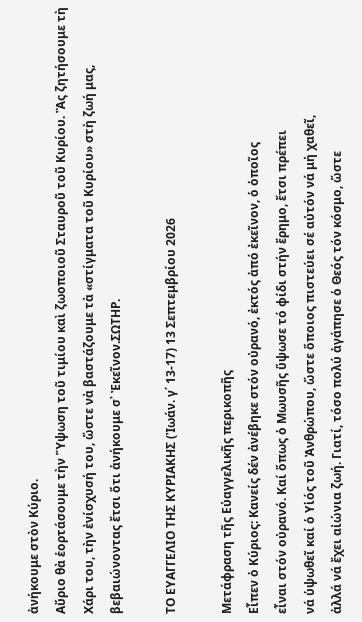ἀνήκουμε στὸν Κύριο.
Αὔριο θὰ ἑορτάσουμε τὴν Ὕψωση τοῦ τιμίου καὶ ζωοποιοῦ Σταυροῦ τοῦ Κυρίου. Ἂς ζητήσουμε τὴ Χάρι του, τὴν ἐνίσχυσή του, ὥστε νὰ βαστάζουμε τὰ «στίγματα τοῦ Κυρίου» στὴ ζωή μας, βεβαιώνοντας ἔτσι ὅτι ἀνήκουμε σ᾿ Ἐκεῖνον.ΣΩΤΗΡ.

ΤΟ ΕΥΑΓΓΕΛΙΟ ΤΗΣ ΚΥΡΙΑΚΗΣ (Ἰωάν. γ΄ 13-17) 13 Σεπτεμβρίου 2026

Μετάφραση τῆς Εὐαγγελικῆς περικοπῆς
Εἶπεν ὁ Κύριος: Κανείς δέν ἀνέβηκε στόν οὐρανό, ἐκτός ἀπό ἐκεῖνον, ὁ ὁποῖος
εἶναι στόν οὐρανό. Καί ὅπως ὁ Μωυσῆς ὕψωσε τό φίδι στήν ἔρημο, ἔτσι πρέπει
νά ὑψωθεῖ καί ὁ Υἱός τοῦ Ἀνθρώπου, ὥστε ὅποιος πιστεύει σέ αὐτόν νά μή χαθεῖ,
ἀλλά νά ἔχει αἰώνια ζωή. Γιατί, τόσο πολύ ἀγάπησε ὁ Θεός τόν κόσμο, ὥστε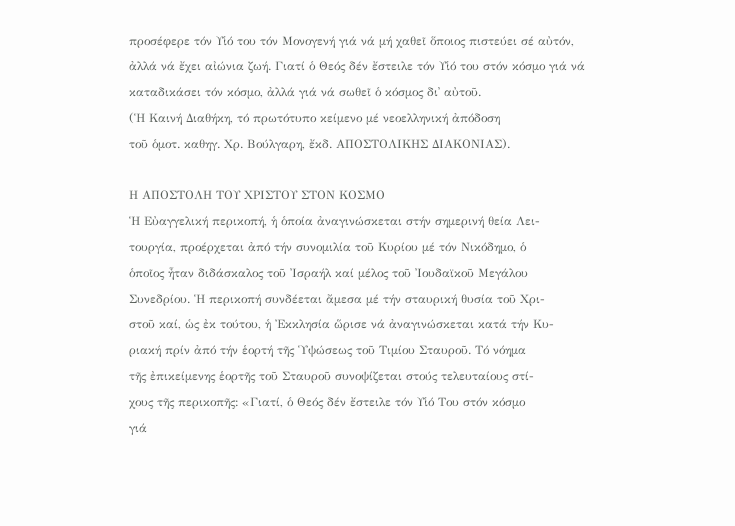προσέφερε τόν Υἱό του τόν Μονογενή γιά νά μή χαθεῖ ὅποιος πιστεύει σέ αὐτόν,
ἀλλά νά ἔχει αἰώνια ζωή. Γιατί ὁ Θεός δέν ἔστειλε τόν Υἱό του στόν κόσμο γιά νά
καταδικάσει τόν κόσμο, ἀλλά γιά νά σωθεῖ ὁ κόσμος δι᾿ αὐτοῦ.
(Ἡ Καινή Διαθήκη, τό πρωτότυπο κείμενο μέ νεοελληνική ἀπόδοση
τοῦ ὁμοτ. καθηγ. Χρ. Βούλγαρη, ἔκδ. ΑΠΟΣΤΟΛΙΚΗΣ ΔΙΑΚΟΝΙΑΣ).

Η ΑΠΟΣΤΟΛΗ ΤΟΥ ΧΡΙΣΤΟΥ ΣΤΟΝ ΚΟΣΜΟ
Ἡ Εὐαγγελική περικοπή, ἡ ὁποία ἀναγινώσκεται στήν σημερινή θεία Λει-
τουργία, προέρχεται ἀπό τήν συνομιλία τοῦ Κυρίου μέ τόν Νικόδημο, ὁ
ὁποῖος ἦταν διδάσκαλος τοῦ Ἰσραήλ καί μέλος τοῦ Ἰουδαϊκοῦ Μεγάλου
Συνεδρίου. Ἡ περικοπή συνδέεται ἄμεσα μέ τήν σταυρική θυσία τοῦ Χρι-
στοῦ καί, ὡς ἐκ τούτου, ἡ Ἐκκλησία ὥρισε νά ἀναγινώσκεται κατά τήν Κυ-
ριακή πρίν ἀπό τήν ἑορτή τῆς Ὑψώσεως τοῦ Τιμίου Σταυροῦ. Τό νόημα
τῆς ἐπικείμενης ἑορτῆς τοῦ Σταυροῦ συνοψίζεται στούς τελευταίους στί-
χους τῆς περικοπῆς: «Γιατί, ὁ Θεός δέν ἔστειλε τόν Υἱό Του στόν κόσμο
γιά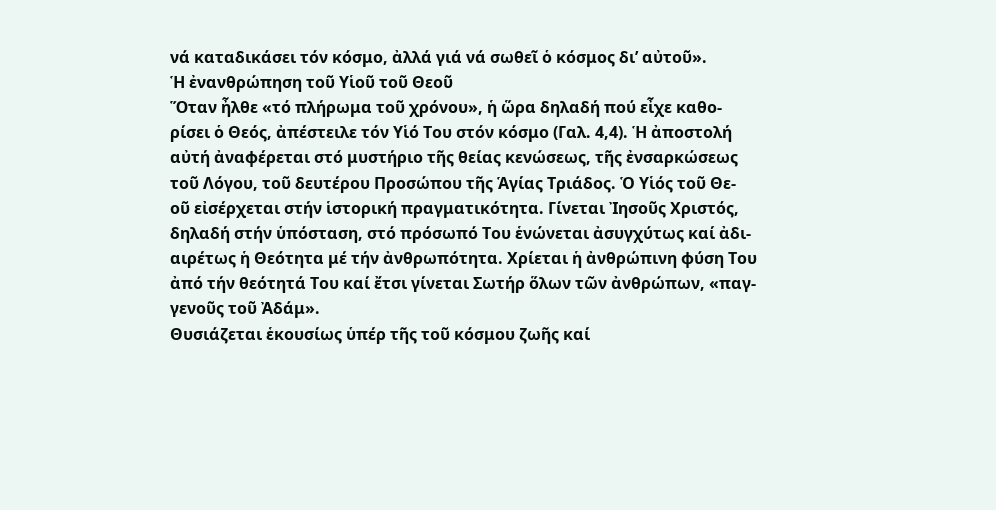νά καταδικάσει τόν κόσμο, ἀλλά γιά νά σωθεῖ ὁ κόσμος δι’ αὐτοῦ».
Ἡ ἐνανθρώπηση τοῦ Υἱοῦ τοῦ Θεοῦ
Ὅταν ἦλθε «τό πλήρωμα τοῦ χρόνου», ἡ ὥρα δηλαδή πού εἶχε καθο-
ρίσει ὁ Θεός, ἀπέστειλε τόν Υἱό Του στόν κόσμο (Γαλ. 4,4). Ἡ ἀποστολή
αὐτή ἀναφέρεται στό μυστήριο τῆς θείας κενώσεως, τῆς ἐνσαρκώσεως
τοῦ Λόγου, τοῦ δευτέρου Προσώπου τῆς Ἁγίας Τριάδος. Ὁ Υἱός τοῦ Θε-
οῦ εἰσέρχεται στήν ἱστορική πραγματικότητα. Γίνεται Ἰησοῦς Χριστός,
δηλαδή στήν ὑπόσταση, στό πρόσωπό Του ἑνώνεται ἀσυγχύτως καί ἀδι-
αιρέτως ἡ Θεότητα μέ τήν ἀνθρωπότητα. Χρίεται ἡ ἀνθρώπινη φύση Του
ἀπό τήν θεότητά Του καί ἔτσι γίνεται Σωτήρ ὅλων τῶν ἀνθρώπων, «παγ-
γενοῦς τοῦ Ἀδάμ».
Θυσιάζεται ἑκουσίως ὑπέρ τῆς τοῦ κόσμου ζωῆς καί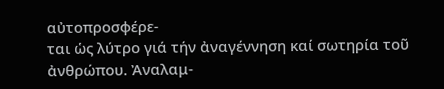αὐτοπροσφέρε-
ται ὡς λύτρο γιά τήν ἀναγέννηση καί σωτηρία τοῦ ἀνθρώπου. Ἀναλαμ-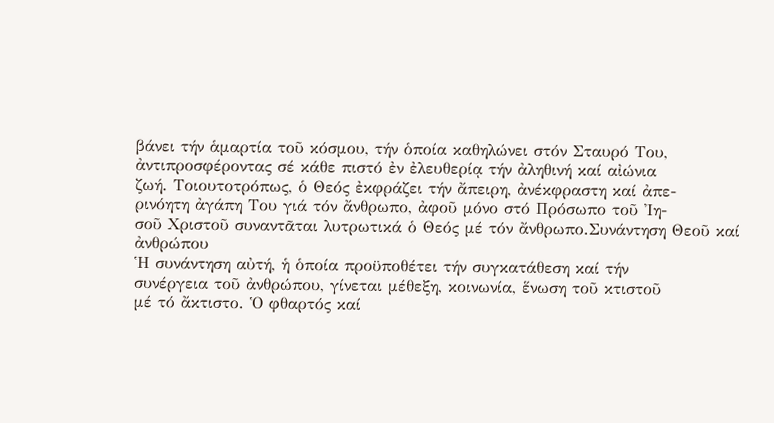βάνει τήν ἁμαρτία τοῦ κόσμου, τήν ὁποία καθηλώνει στόν Σταυρό Του,
ἀντιπροσφέροντας σέ κάθε πιστό ἐν ἐλευθερίᾳ τήν ἀληθινή καί αἰώνια
ζωή. Τοιουτοτρόπως, ὁ Θεός ἐκφράζει τήν ἄπειρη, ἀνέκφραστη καί ἀπε-
ρινόητη ἀγάπη Του γιά τόν ἄνθρωπο, ἀφοῦ μόνο στό Πρόσωπο τοῦ Ἰη-
σοῦ Χριστοῦ συναντᾶται λυτρωτικά ὁ Θεός μέ τόν ἄνθρωπο.Συνάντηση Θεοῦ καί ἀνθρώπου
Ἡ συνάντηση αὐτή, ἡ ὁποία προϋποθέτει τήν συγκατάθεση καί τήν
συνέργεια τοῦ ἀνθρώπου, γίνεται μέθεξη, κοινωνία, ἕνωση τοῦ κτιστοῦ
μέ τό ἄκτιστο. Ὁ φθαρτός καί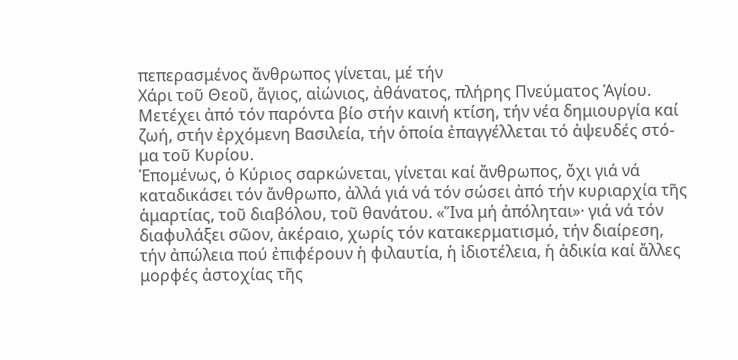πεπερασμένος ἄνθρωπος γίνεται, μέ τήν
Χάρι τοῦ Θεοῦ, ἅγιος, αἰώνιος, ἀθάνατος, πλήρης Πνεύματος Ἁγίου.
Μετέχει ἀπό τόν παρόντα βίο στήν καινή κτίση, τήν νέα δημιουργία καί
ζωή, στήν ἐρχόμενη Βασιλεία, τήν ὁποία ἐπαγγέλλεται τό ἀψευδές στό-
μα τοῦ Κυρίου.
Ἑπομένως, ὁ Κύριος σαρκώνεται, γίνεται καί ἄνθρωπος, ὄχι γιά νά
καταδικάσει τόν ἄνθρωπο, ἀλλά γιά νά τόν σώσει ἀπό τήν κυριαρχία τῆς
ἁμαρτίας, τοῦ διαβόλου, τοῦ θανάτου. «Ἵνα μή ἀπόληται»· γιά νά τόν
διαφυλάξει σῶον, ἀκέραιο, χωρίς τόν κατακερματισμό, τήν διαίρεση,
τήν ἀπώλεια πού ἐπιφέρουν ἡ φιλαυτία, ἡ ἰδιοτέλεια, ἡ ἀδικία καί ἄλλες
μορφές ἀστοχίας τῆς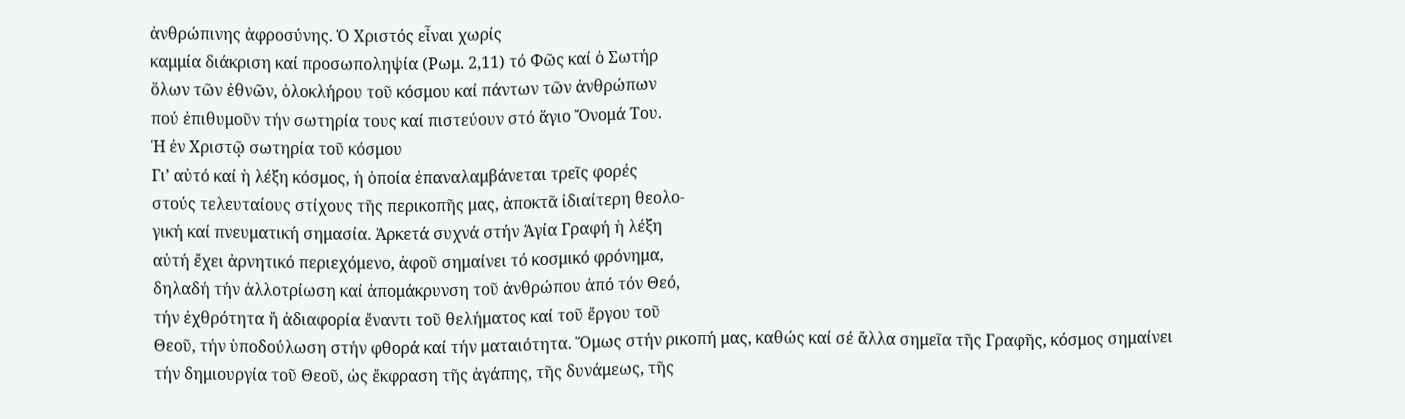ἀνθρώπινης ἀφροσύνης. Ὁ Χριστός εἶναι χωρίς
καμμία διάκριση καί προσωποληψία (Ρωμ. 2,11) τό Φῶς καί ὁ Σωτήρ
ὅλων τῶν ἐθνῶν, ὁλοκλήρου τοῦ κόσμου καί πάντων τῶν ἀνθρώπων
πού ἐπιθυμοῦν τήν σωτηρία τους καί πιστεύουν στό ἅγιο Ὄνομά Του.
Ἡ ἐν Χριστῷ σωτηρία τοῦ κόσμου
Γι’ αὐτό καί ἡ λέξη κόσμος, ἡ ὁποία ἐπαναλαμβάνεται τρεῖς φορές
στούς τελευταίους στίχους τῆς περικοπῆς μας, ἀποκτᾶ ἰδιαίτερη θεολο-
γική καί πνευματική σημασία. Ἀρκετά συχνά στήν Ἁγία Γραφή ἡ λέξη
αὐτή ἔχει ἀρνητικό περιεχόμενο, ἀφοῦ σημαίνει τό κοσμικό φρόνημα,
δηλαδή τήν ἀλλοτρίωση καί ἀπομάκρυνση τοῦ ἀνθρώπου ἀπό τόν Θεό,
τήν ἐχθρότητα ἤ ἀδιαφορία ἔναντι τοῦ θελήματος καί τοῦ ἔργου τοῦ
Θεοῦ, τήν ὑποδούλωση στήν φθορά καί τήν ματαιότητα. Ὅμως στήν ρικοπή μας, καθώς καί σέ ἄλλα σημεῖα τῆς Γραφῆς, κόσμος σημαίνει
τήν δημιουργία τοῦ Θεοῦ, ὡς ἔκφραση τῆς ἀγάπης, τῆς δυνάμεως, τῆς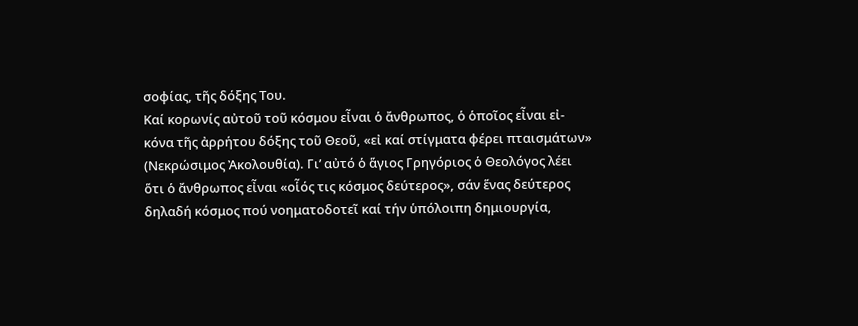σοφίας, τῆς δόξης Του.
Καί κορωνίς αὐτοῦ τοῦ κόσμου εἶναι ὁ ἄνθρωπος, ὁ ὁποῖος εἶναι εἰ-
κόνα τῆς ἀρρήτου δόξης τοῦ Θεοῦ, «εἰ καί στίγματα φέρει πταισμάτων»
(Νεκρώσιμος Ἀκολουθία). Γι’ αὐτό ὁ ἅγιος Γρηγόριος ὁ Θεολόγος λέει
ὅτι ὁ ἄνθρωπος εἶναι «οἷός τις κόσμος δεύτερος», σάν ἕνας δεύτερος
δηλαδή κόσμος πού νοηματοδοτεῖ καί τήν ὑπόλοιπη δημιουργία,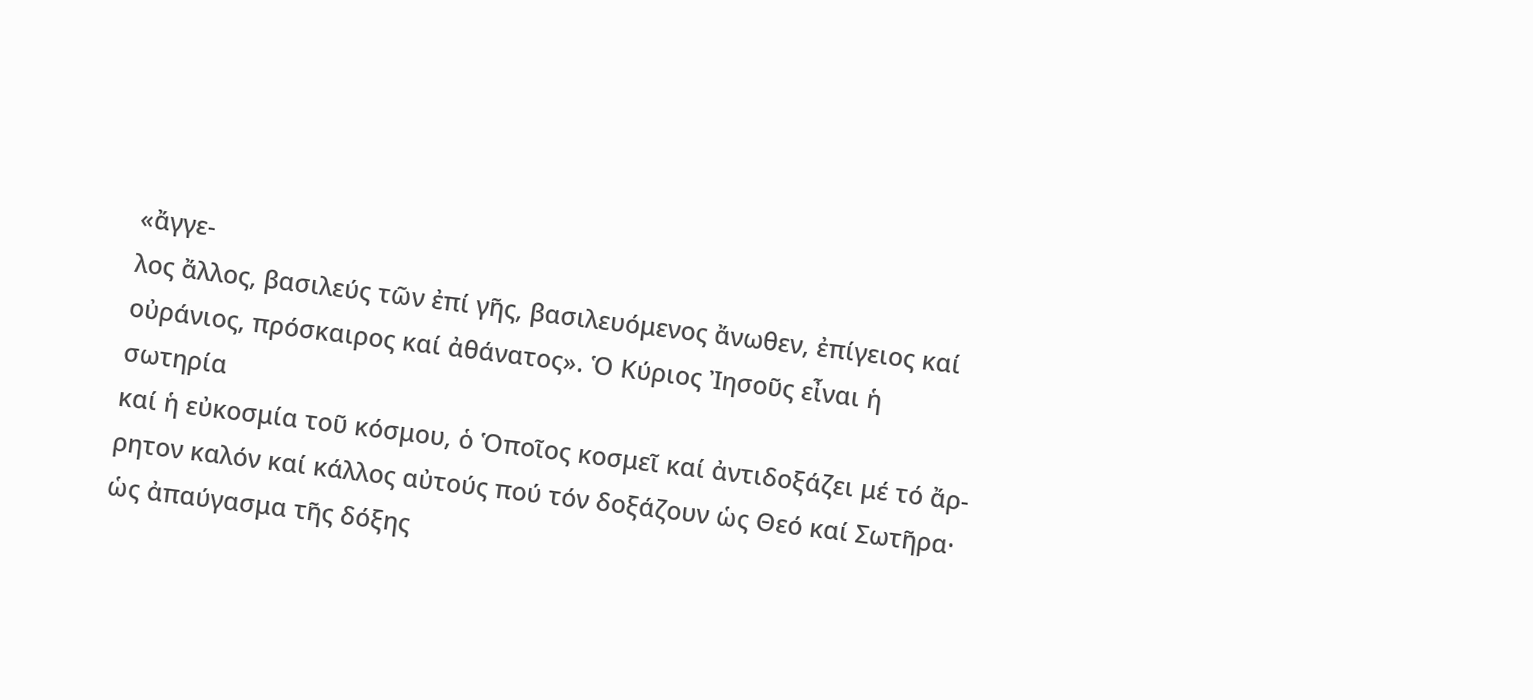«ἄγγε-
λος ἄλλος, βασιλεύς τῶν ἐπί γῆς, βασιλευόμενος ἄνωθεν, ἐπίγειος καί
οὐράνιος, πρόσκαιρος καί ἀθάνατος». Ὁ Κύριος Ἰησοῦς εἶναι ἡ σωτηρία
καί ἡ εὐκοσμία τοῦ κόσμου, ὁ Ὁποῖος κοσμεῖ καί ἀντιδοξάζει μέ τό ἄρ-
ρητον καλόν καί κάλλος αὐτούς πού τόν δοξάζουν ὡς Θεό καί Σωτῆρα·
ὡς ἀπαύγασμα τῆς δόξης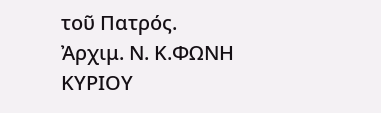τοῦ Πατρός.
Ἀρχιμ. Ν. Κ.ΦΩΝΗ ΚΥΡΙΟΥ